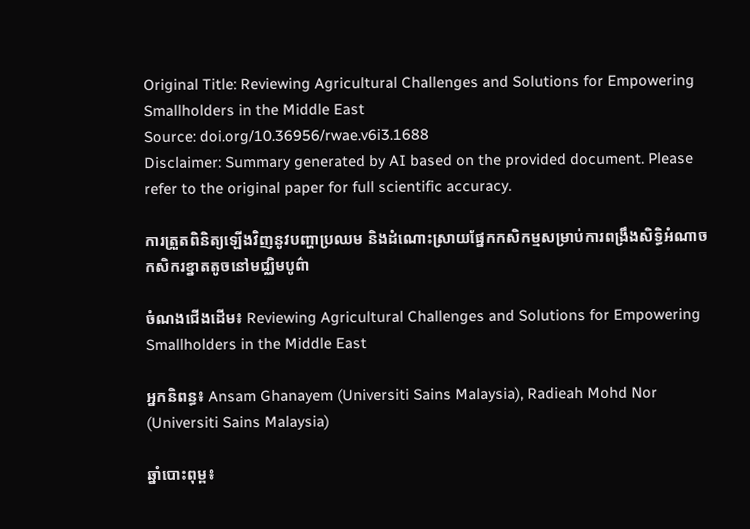Original Title: Reviewing Agricultural Challenges and Solutions for Empowering Smallholders in the Middle East
Source: doi.org/10.36956/rwae.v6i3.1688
Disclaimer: Summary generated by AI based on the provided document. Please refer to the original paper for full scientific accuracy.

ការត្រួតពិនិត្យឡើងវិញនូវបញ្ហាប្រឈម និងដំណោះស្រាយផ្នែកកសិកម្មសម្រាប់ការពង្រឹងសិទ្ធិអំណាចកសិករខ្នាតតូចនៅមជ្ឈិមបូព៌ា

ចំណងជើងដើម៖ Reviewing Agricultural Challenges and Solutions for Empowering Smallholders in the Middle East

អ្នកនិពន្ធ៖ Ansam Ghanayem (Universiti Sains Malaysia), Radieah Mohd Nor (Universiti Sains Malaysia)

ឆ្នាំបោះពុម្ព៖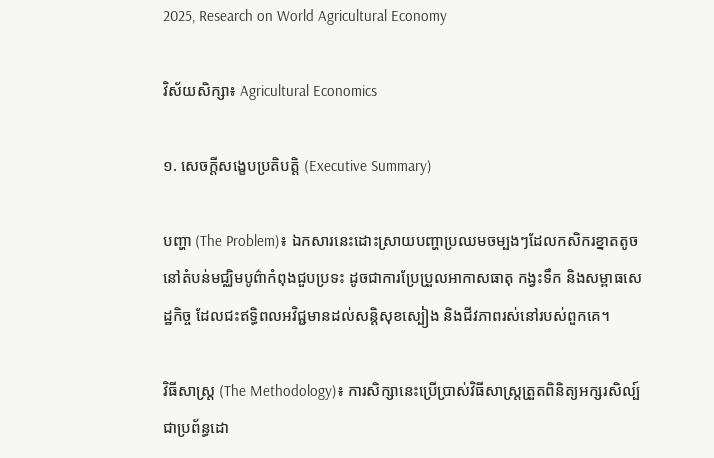2025, Research on World Agricultural Economy

វិស័យសិក្សា៖ Agricultural Economics

១. សេចក្តីសង្ខេបប្រតិបត្តិ (Executive Summary)

បញ្ហា (The Problem)៖ ឯកសារនេះដោះស្រាយបញ្ហាប្រឈមចម្បងៗដែលកសិករខ្នាតតូចនៅតំបន់មជ្ឈិមបូព៌ាកំពុងជួបប្រទះ ដូចជាការប្រែប្រួលអាកាសធាតុ កង្វះទឹក និងសម្ពាធសេដ្ឋកិច្ច ដែលជះឥទ្ធិពលអវិជ្ជមានដល់សន្តិសុខស្បៀង និងជីវភាពរស់នៅរបស់ពួកគេ។

វិធីសាស្ត្រ (The Methodology)៖ ការសិក្សានេះប្រើប្រាស់វិធីសាស្ត្រត្រួតពិនិត្យអក្សរសិល្ប៍ជាប្រព័ន្ធដោ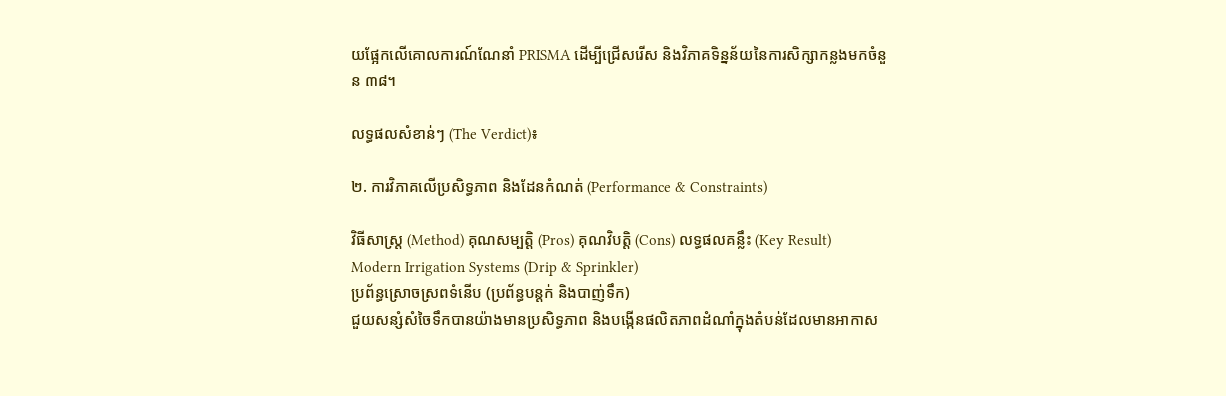យផ្អែកលើគោលការណ៍ណែនាំ PRISMA ដើម្បីជ្រើសរើស និងវិភាគទិន្នន័យនៃការសិក្សាកន្លងមកចំនួន ៣៨។

លទ្ធផលសំខាន់ៗ (The Verdict)៖

២. ការវិភាគលើប្រសិទ្ធភាព និងដែនកំណត់ (Performance & Constraints)

វិធីសាស្ត្រ (Method) គុណសម្បត្តិ (Pros) គុណវិបត្តិ (Cons) លទ្ធផលគន្លឹះ (Key Result)
Modern Irrigation Systems (Drip & Sprinkler)
ប្រព័ន្ធស្រោចស្រពទំនើប (ប្រព័ន្ធបន្តក់ និងបាញ់ទឹក)
ជួយសន្សំសំចៃទឹកបានយ៉ាងមានប្រសិទ្ធភាព និងបង្កើនផលិតភាពដំណាំក្នុងតំបន់ដែលមានអាកាស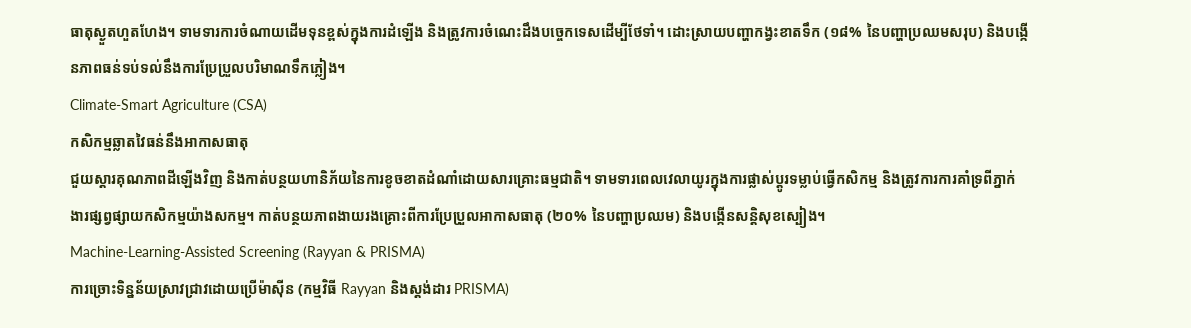ធាតុស្ងួតហួតហែង។ ទាមទារការចំណាយដើមទុនខ្ពស់ក្នុងការដំឡើង និងត្រូវការចំណេះដឹងបច្ចេកទេសដើម្បីថែទាំ។ ដោះស្រាយបញ្ហាកង្វះខាតទឹក (១៨% នៃបញ្ហាប្រឈមសរុប) និងបង្កើនភាពធន់ទប់ទល់នឹងការប្រែប្រួលបរិមាណទឹកភ្លៀង។
Climate-Smart Agriculture (CSA)
កសិកម្មឆ្លាតវៃធន់នឹងអាកាសធាតុ
ជួយស្តារគុណភាពដីឡើងវិញ និងកាត់បន្ថយហានិភ័យនៃការខូចខាតដំណាំដោយសារគ្រោះធម្មជាតិ។ ទាមទារពេលវេលាយូរក្នុងការផ្លាស់ប្តូរទម្លាប់ធ្វើកសិកម្ម និងត្រូវការការគាំទ្រពីភ្នាក់ងារផ្សព្វផ្សាយកសិកម្មយ៉ាងសកម្ម។ កាត់បន្ថយភាពងាយរងគ្រោះពីការប្រែប្រួលអាកាសធាតុ (២០% នៃបញ្ហាប្រឈម) និងបង្កើនសន្តិសុខស្បៀង។
Machine-Learning-Assisted Screening (Rayyan & PRISMA)
ការច្រោះទិន្នន័យស្រាវជ្រាវដោយប្រើម៉ាស៊ីន (កម្មវិធី Rayyan និងស្តង់ដារ PRISMA)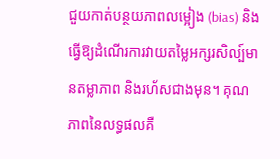ជួយកាត់បន្ថយភាពលម្អៀង (bias) និងធ្វើឱ្យដំណើរការវាយតម្លៃអក្សរសិល្ប៍មានតម្លាភាព និងរហ័សជាងមុន។ គុណភាពនៃលទ្ធផលគឺ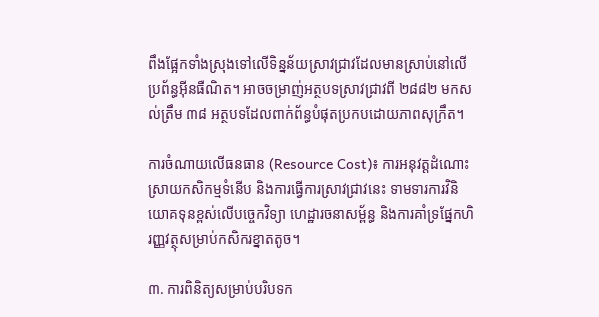ពឹងផ្អែកទាំងស្រុងទៅលើទិន្នន័យស្រាវជ្រាវដែលមានស្រាប់នៅលើប្រព័ន្ធអ៊ីនធឺណិត។ អាចចម្រាញ់អត្ថបទស្រាវជ្រាវពី ២៨៨២ មកសល់ត្រឹម ៣៨ អត្ថបទដែលពាក់ព័ន្ធបំផុតប្រកបដោយភាពសុក្រឹត។

ការចំណាយលើធនធាន (Resource Cost)៖ ការអនុវត្តដំណោះស្រាយកសិកម្មទំនើប និងការធ្វើការស្រាវជ្រាវនេះ ទាមទារការវិនិយោគទុនខ្ពស់លើបច្ចេកវិទ្យា ហេដ្ឋារចនាសម្ព័ន្ធ និងការគាំទ្រផ្នែកហិរញ្ញវត្ថុសម្រាប់កសិករខ្នាតតូច។

៣. ការពិនិត្យសម្រាប់បរិបទក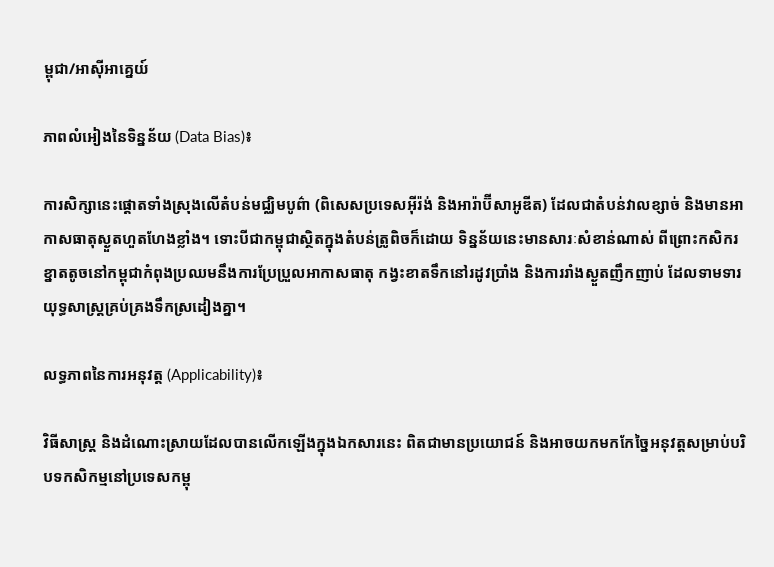ម្ពុជា/អាស៊ីអាគ្នេយ៍

ភាពលំអៀងនៃទិន្នន័យ (Data Bias)៖

ការសិក្សានេះផ្តោតទាំងស្រុងលើតំបន់មជ្ឈិមបូព៌ា (ពិសេសប្រទេសអ៊ីរ៉ង់ និងអារ៉ាប៊ីសាអូឌីត) ដែលជាតំបន់វាលខ្សាច់ និងមានអាកាសធាតុស្ងួតហួតហែងខ្លាំង។ ទោះបីជាកម្ពុជាស្ថិតក្នុងតំបន់ត្រូពិចក៏ដោយ ទិន្នន័យនេះមានសារៈសំខាន់ណាស់ ពីព្រោះកសិករខ្នាតតូចនៅកម្ពុជាកំពុងប្រឈមនឹងការប្រែប្រួលអាកាសធាតុ កង្វះខាតទឹកនៅរដូវប្រាំង និងការរាំងស្ងួតញឹកញាប់ ដែលទាមទារយុទ្ធសាស្ត្រគ្រប់គ្រងទឹកស្រដៀងគ្នា។

លទ្ធភាពនៃការអនុវត្ត (Applicability)៖

វិធីសាស្ត្រ និងដំណោះស្រាយដែលបានលើកឡើងក្នុងឯកសារនេះ ពិតជាមានប្រយោជន៍ និងអាចយកមកកែច្នៃអនុវត្តសម្រាប់បរិបទកសិកម្មនៅប្រទេសកម្ពុ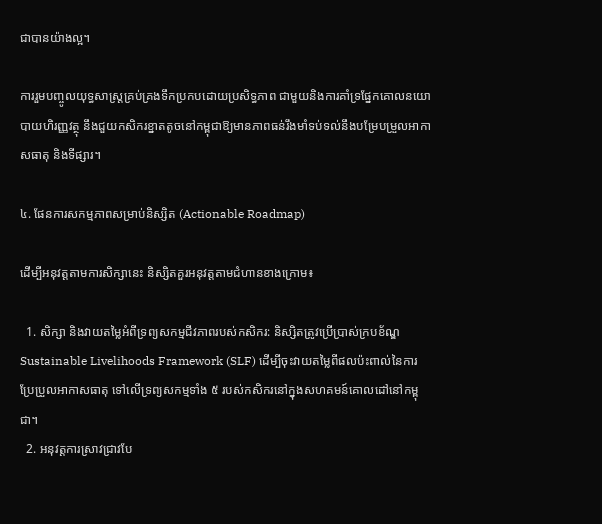ជាបានយ៉ាងល្អ។

ការរួមបញ្ចូលយុទ្ធសាស្ត្រគ្រប់គ្រងទឹកប្រកបដោយប្រសិទ្ធភាព ជាមួយនិងការគាំទ្រផ្នែកគោលនយោបាយហិរញ្ញវត្ថុ នឹងជួយកសិករខ្នាតតូចនៅកម្ពុជាឱ្យមានភាពធន់រឹងមាំទប់ទល់នឹងបម្រែបម្រួលអាកាសធាតុ និងទីផ្សារ។

៤. ផែនការសកម្មភាពសម្រាប់និស្សិត (Actionable Roadmap)

ដើម្បីអនុវត្តតាមការសិក្សានេះ និស្សិតគួរអនុវត្តតាមជំហានខាងក្រោម៖

  1. សិក្សា និងវាយតម្លៃអំពីទ្រព្យសកម្មជីវភាពរបស់កសិករ: និស្សិតត្រូវប្រើប្រាស់ក្របខ័ណ្ឌ Sustainable Livelihoods Framework (SLF) ដើម្បីចុះវាយតម្លៃពីផលប៉ះពាល់នៃការប្រែប្រួលអាកាសធាតុ ទៅលើទ្រព្យសកម្មទាំង ៥ របស់កសិករនៅក្នុងសហគមន៍គោលដៅនៅកម្ពុជា។
  2. អនុវត្តការស្រាវជ្រាវបែ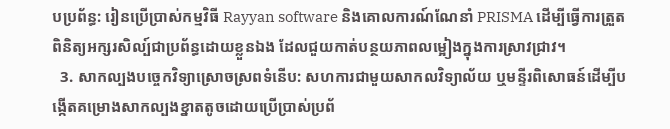បប្រព័ន្ធ: រៀនប្រើប្រាស់កម្មវិធី Rayyan software និងគោលការណ៍ណែនាំ PRISMA ដើម្បីធ្វើការត្រួតពិនិត្យអក្សរសិល្ប៍ជាប្រព័ន្ធដោយខ្លួនឯង ដែលជួយកាត់បន្ថយភាពលម្អៀងក្នុងការស្រាវជ្រាវ។
  3. សាកល្បងបច្ចេកវិទ្យាស្រោចស្រពទំនើប: សហការជាមួយសាកលវិទ្យាល័យ ឬមន្ទីរពិសោធន៍ដើម្បីបង្កើតគម្រោងសាកល្បងខ្នាតតូចដោយប្រើប្រាស់ប្រព័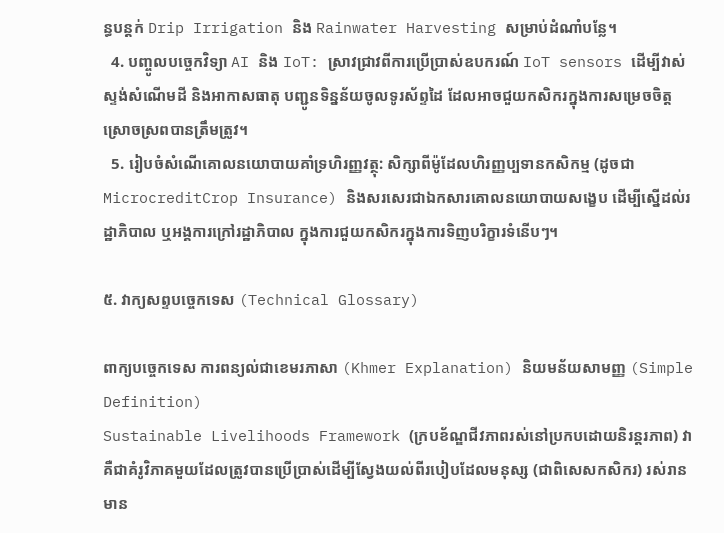ន្ធបន្តក់ Drip Irrigation និង Rainwater Harvesting សម្រាប់ដំណាំបន្លែ។
  4. បញ្ចូលបច្ចេកវិទ្យា AI និង IoT: ស្រាវជ្រាវពីការប្រើប្រាស់ឧបករណ៍ IoT sensors ដើម្បីវាស់ស្ទង់សំណើមដី និងអាកាសធាតុ បញ្ជូនទិន្នន័យចូលទូរស័ព្ទដៃ ដែលអាចជួយកសិករក្នុងការសម្រេចចិត្តស្រោចស្រពបានត្រឹមត្រូវ។
  5. រៀបចំសំណើគោលនយោបាយគាំទ្រហិរញ្ញវត្ថុ: សិក្សាពីម៉ូដែលហិរញ្ញប្បទានកសិកម្ម (ដូចជា MicrocreditCrop Insurance) និងសរសេរជាឯកសារគោលនយោបាយសង្ខេប ដើម្បីស្នើដល់រដ្ឋាភិបាល ឬអង្គការក្រៅរដ្ឋាភិបាល ក្នុងការជួយកសិករក្នុងការទិញបរិក្ខារទំនើបៗ។

៥. វាក្យសព្ទបច្ចេកទេស (Technical Glossary)

ពាក្យបច្ចេកទេស ការពន្យល់ជាខេមរភាសា (Khmer Explanation) និយមន័យសាមញ្ញ (Simple Definition)
Sustainable Livelihoods Framework (ក្របខ័ណ្ឌជីវភាពរស់នៅប្រកបដោយនិរន្តរភាព) វាគឺជាគំរូវិភាគមួយដែលត្រូវបានប្រើប្រាស់ដើម្បីស្វែងយល់ពីរបៀបដែលមនុស្ស (ជាពិសេសកសិករ) រស់រានមាន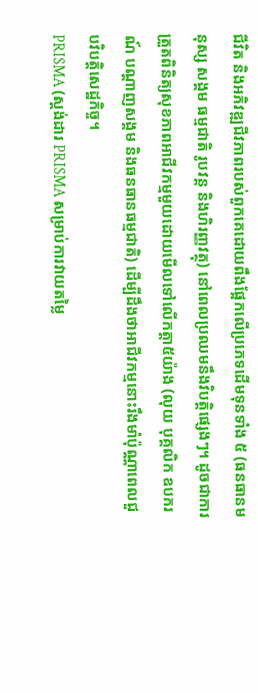ជីវិត និងអភិវឌ្ឍជីវភាពរបស់ពួកគេដោយពឹងផ្អែកលើប្រភេទដើមទុនទាំង ៥ (ធនធានមនុស្ស សង្គម ធម្មជាតិ រូបវន្ត និងហិរញ្ញវត្ថុ) នៅពេលប្រឈមនឹងវិបត្តិផ្សេងៗ។ ដូចជាការត្រួតពិនិត្យសុខភាពអាជីវកម្មមួយដោយមើលទៅលើកត្តា៥យ៉ាង (លុយ បុគ្គលិក ឧបករណ៍ បណ្តាញសង្គម និងធនធានធម្មជាតិ) ដើម្បីដឹងថាអាជីវកម្មនោះរឹងមាំប៉ុណ្ណាពេលជួបវិបត្តិសេដ្ឋកិច្ច។
PRISMA (ស្តង់ដារ PRISMA សម្រាប់ការវាយតម្លៃ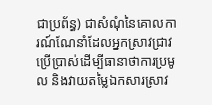ជាប្រព័ន្ធ) ជាសំណុំនៃគោលការណ៍ណែនាំដែលអ្នកស្រាវជ្រាវប្រើប្រាស់ដើម្បីធានាថាការប្រមូល និងវាយតម្លៃឯកសារស្រាវ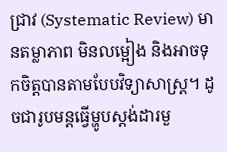ជ្រាវ (Systematic Review) មានតម្លាភាព មិនលម្អៀង និងអាចទុកចិត្តបានតាមបែបវិទ្យាសាស្ត្រ។ ដូចជារូបមន្តធ្វើម្ហូបស្តង់ដារមួ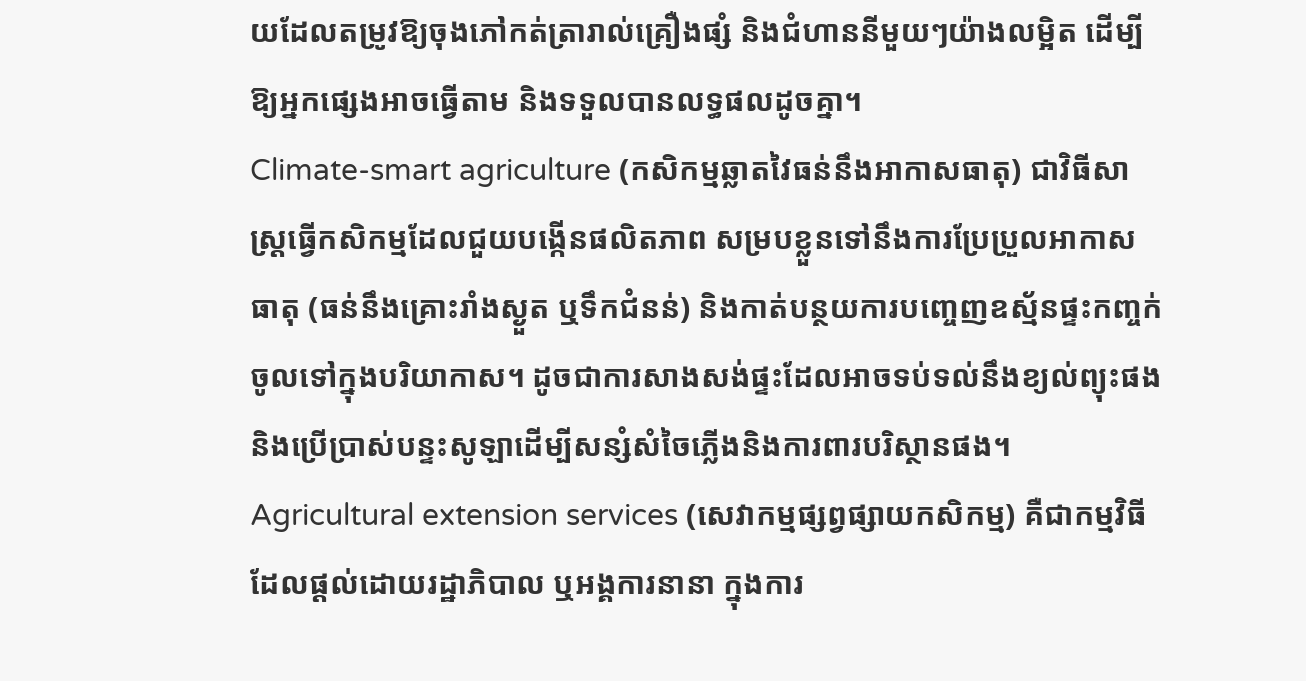យដែលតម្រូវឱ្យចុងភៅកត់ត្រារាល់គ្រឿងផ្សំ និងជំហាននីមួយៗយ៉ាងលម្អិត ដើម្បីឱ្យអ្នកផ្សេងអាចធ្វើតាម និងទទួលបានលទ្ធផលដូចគ្នា។
Climate-smart agriculture (កសិកម្មឆ្លាតវៃធន់នឹងអាកាសធាតុ) ជាវិធីសាស្ត្រធ្វើកសិកម្មដែលជួយបង្កើនផលិតភាព សម្របខ្លួនទៅនឹងការប្រែប្រួលអាកាសធាតុ (ធន់នឹងគ្រោះរាំងស្ងួត ឬទឹកជំនន់) និងកាត់បន្ថយការបញ្ចេញឧស្ម័នផ្ទះកញ្ចក់ចូលទៅក្នុងបរិយាកាស។ ដូចជាការសាងសង់ផ្ទះដែលអាចទប់ទល់នឹងខ្យល់ព្យុះផង និងប្រើប្រាស់បន្ទះសូឡាដើម្បីសន្សំសំចៃភ្លើងនិងការពារបរិស្ថានផង។
Agricultural extension services (សេវាកម្មផ្សព្វផ្សាយកសិកម្ម) គឺជាកម្មវិធីដែលផ្តល់ដោយរដ្ឋាភិបាល ឬអង្គការនានា ក្នុងការ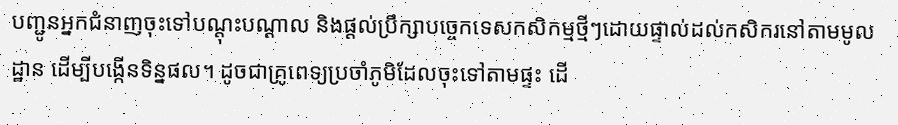បញ្ជូនអ្នកជំនាញចុះទៅបណ្តុះបណ្តាល និងផ្តល់ប្រឹក្សាបច្ចេកទេសកសិកម្មថ្មីៗដោយផ្ទាល់ដល់កសិករនៅតាមមូលដ្ឋាន ដើម្បីបង្កើនទិន្នផល។ ដូចជាគ្រូពេទ្យប្រចាំភូមិដែលចុះទៅតាមផ្ទះ ដើ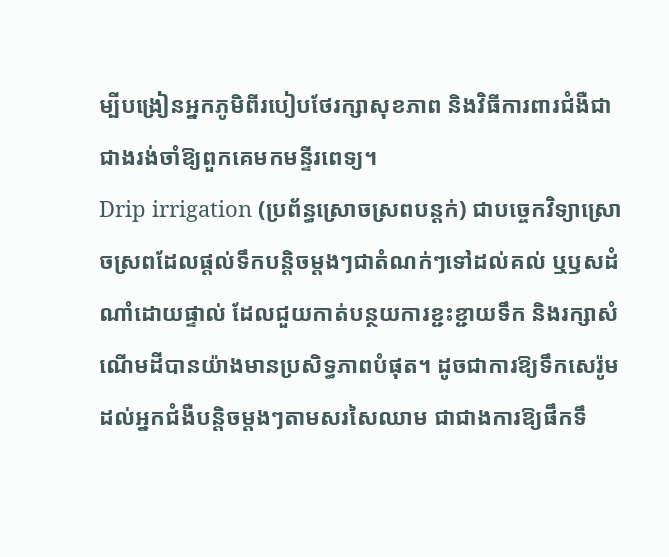ម្បីបង្រៀនអ្នកភូមិពីរបៀបថែរក្សាសុខភាព និងវិធីការពារជំងឺជាជាងរង់ចាំឱ្យពួកគេមកមន្ទីរពេទ្យ។
Drip irrigation (ប្រព័ន្ធស្រោចស្រពបន្តក់) ជាបច្ចេកវិទ្យាស្រោចស្រពដែលផ្តល់ទឹកបន្តិចម្តងៗជាតំណក់ៗទៅដល់គល់ ឬឫសដំណាំដោយផ្ទាល់ ដែលជួយកាត់បន្ថយការខ្ជះខ្ជាយទឹក និងរក្សាសំណើមដីបានយ៉ាងមានប្រសិទ្ធភាពបំផុត។ ដូចជាការឱ្យទឹកសេរ៉ូមដល់អ្នកជំងឺបន្តិចម្តងៗតាមសរសៃឈាម ជាជាងការឱ្យផឹកទឹ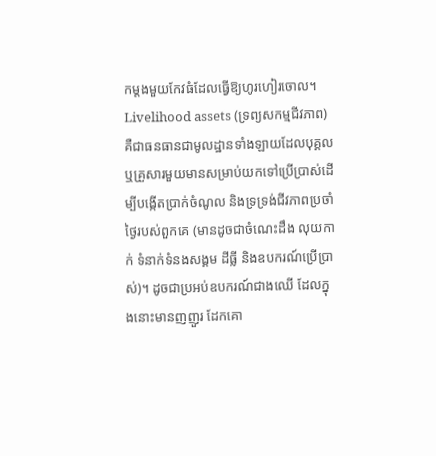កម្តងមួយកែវធំដែលធ្វើឱ្យហូរហៀរចោល។
Livelihood assets (ទ្រព្យសកម្មជីវភាព) គឺជាធនធានជាមូលដ្ឋានទាំងឡាយដែលបុគ្គល ឬគ្រួសារមួយមានសម្រាប់យកទៅប្រើប្រាស់ដើម្បីបង្កើតប្រាក់ចំណូល និងទ្រទ្រង់ជីវភាពប្រចាំថ្ងៃរបស់ពួកគេ (មានដូចជាចំណេះដឹង លុយកាក់ ទំនាក់ទំនងសង្គម ដីធ្លី និងឧបករណ៍ប្រើប្រាស់)។ ដូចជាប្រអប់ឧបករណ៍ជាងឈើ ដែលក្នុងនោះមានញញួរ ដែកគោ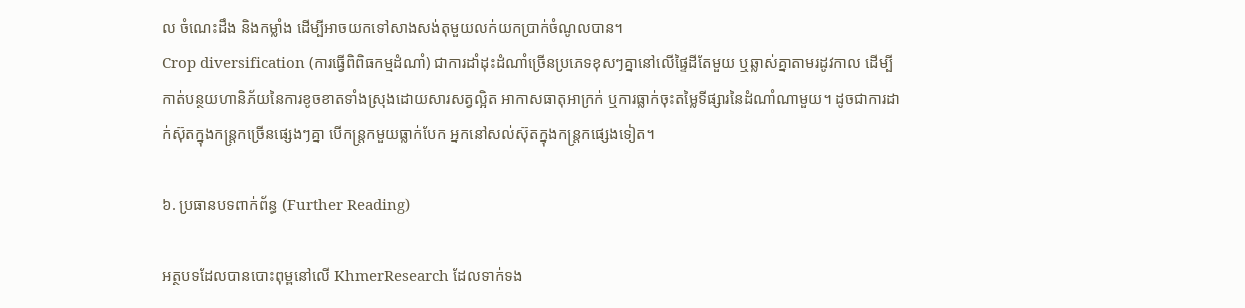ល ចំណេះដឹង និងកម្លាំង ដើម្បីអាចយកទៅសាងសង់តុមួយលក់យកប្រាក់ចំណូលបាន។
Crop diversification (ការធ្វើពិពិធកម្មដំណាំ) ជាការដាំដុះដំណាំច្រើនប្រភេទខុសៗគ្នានៅលើផ្ទៃដីតែមួយ ឬឆ្លាស់គ្នាតាមរដូវកាល ដើម្បីកាត់បន្ថយហានិភ័យនៃការខូចខាតទាំងស្រុងដោយសារសត្វល្អិត អាកាសធាតុអាក្រក់ ឬការធ្លាក់ចុះតម្លៃទីផ្សារនៃដំណាំណាមួយ។ ដូចជាការដាក់ស៊ុតក្នុងកន្ត្រកច្រើនផ្សេងៗគ្នា បើកន្ត្រកមួយធ្លាក់បែក អ្នកនៅសល់ស៊ុតក្នុងកន្ត្រកផ្សេងទៀត។

៦. ប្រធានបទពាក់ព័ន្ធ (Further Reading)

អត្ថបទដែលបានបោះពុម្ពនៅលើ KhmerResearch ដែលទាក់ទង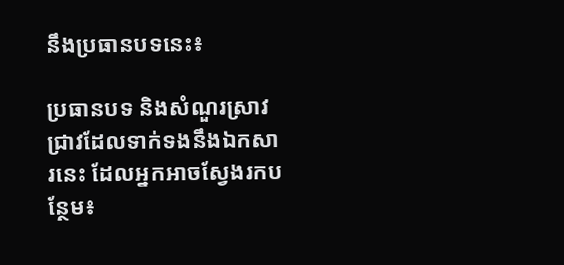នឹងប្រធានបទនេះ៖

ប្រធានបទ និងសំណួរស្រាវជ្រាវដែលទាក់ទងនឹងឯកសារនេះ ដែលអ្នកអាចស្វែងរកបន្ថែម៖